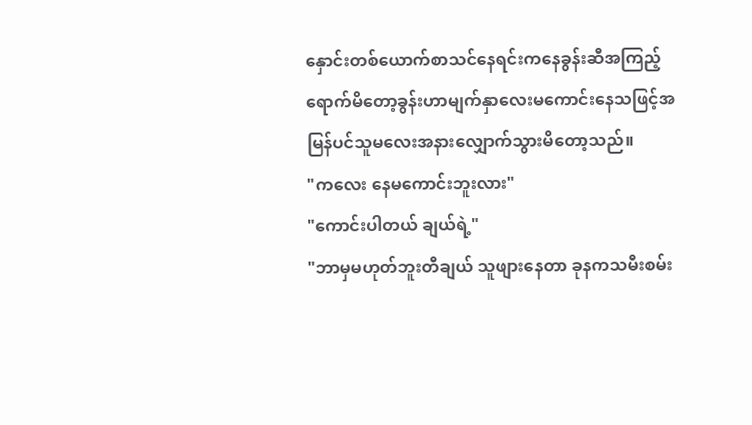နှောင်းတစ်ယောက်စာသင်နေရင်းကနေခွန်းဆီအကြည့်ရောက်မိတော့ခွန်းဟာမျက်နှာလေးမကောင်းနေသဖြင့်အမြန်ပင်သူမလေးအနားလျှောက်သွားမိတော့သည်။
"ကလေး နေမကောင်းဘူးလား"
"ကောင်းပါတယ် ချယ်ရဲ့"
"ဘာမှမဟုတ်ဘူးတီချယ် သူဖျားနေတာ ခုနကသမီးစမ်း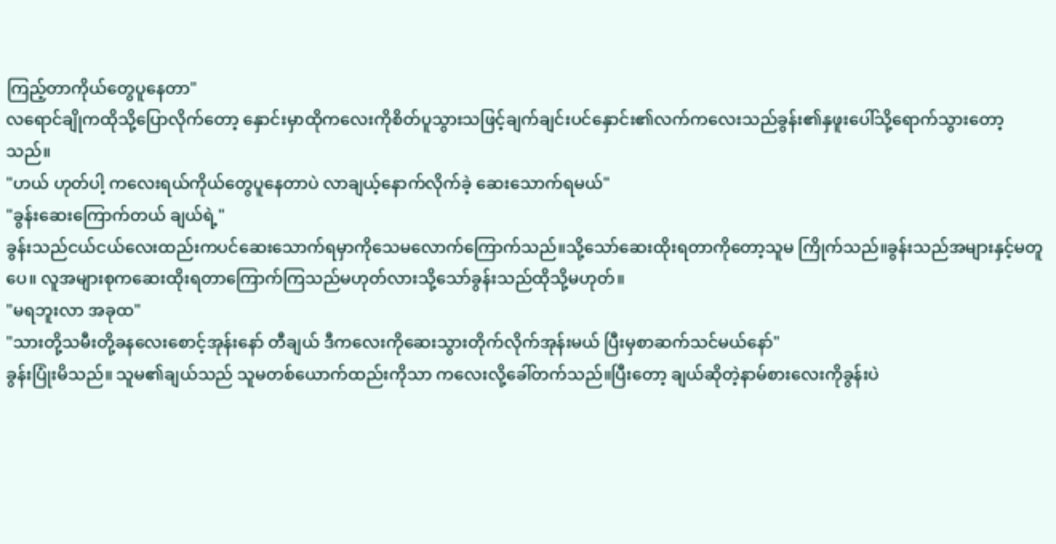ကြည့်တာကိုယ်တွေပူနေတာ"
လရောင်ချိုကထိုသို့ပြောလိုက်တော့ နှောင်းမှာထိုကလေးကိုစိတ်ပူသွားသဖြင့်ချက်ချင်းပင်နှောင်း၏လက်ကလေးသည်ခွန်း၏နှဖူးပေါ်သို့ရောက်သွားတော့သည်။
"ဟယ် ဟုတ်ပါ့ ကလေးရယ်ကိုယ်တွေပူနေတာပဲ လာချယ့်နောက်လိုက်ခဲ့ ဆေးသောက်ရမယ်"
"ခွန်းဆေးကြောက်တယ် ချယ်ရဲ့"
ခွန်းသည်ငယ်ငယ်လေးထည်းကပင်ဆေးသောက်ရမှာကိုသေမလောက်ကြောက်သည်။သို့သော်ဆေးထိုးရတာကိုတော့သူမ ကြိုက်သည်။ခွန်းသည်အများနှင့်မတူပေ။ လူအများစုကဆေးထိုးရတာကြောက်ကြသည်မဟုတ်လားသို့သော်ခွန်းသည်ထိုသို့မဟုတ်။
"မရဘူးလာ အခုထ"
"သားတို့သမီးတို့ခနလေးစောင့်အုန်းနော် တီချယ် ဒီကလေးကိုဆေးသွားတိုက်လိုက်အုန်းမယ် ပြီးမှစာဆက်သင်မယ်နော်"
ခွန်းပြုံးမိသည်။ သူမ၏ချယ်သည် သူမတစ်ယောက်ထည်းကိုသာ ကလေးလို့ခေါ်တက်သည်။ပြီးတော့ ချယ်ဆိုတဲ့နာမ်စားလေးကိုခွန်းပဲ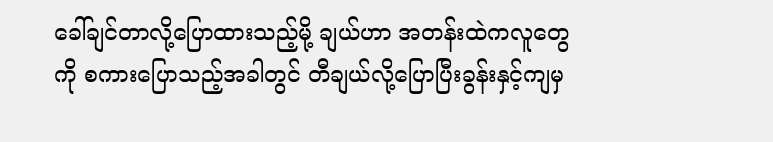ခေါ်ချင်တာလို့ပြောထားသည့်မို့ ချယ်ဟာ အတန်းထဲကလူတွေကို စကားပြောသည့်အခါတွင် တီချယ်လို့ပြောပြီးခွန်းနှင့်ကျမှ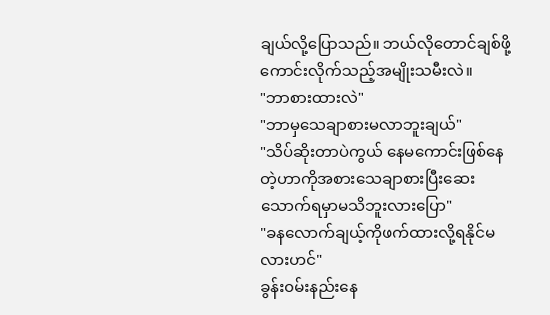ချယ်လို့ပြောသည်။ ဘယ်လိုတောင်ချစ်ဖို့ကောင်းလိုက်သည့်အမျိုးသမီးလဲ။
"ဘာစားထားလဲ"
"ဘာမှသေချာစားမလာဘူးချယ်"
"သိပ်ဆိုးတာပဲကွယ် နေမကောင်းဖြစ်နေတဲ့ဟာကိုအစားသေချာစားပြီးဆေးသောက်ရမှာမသိဘူးလားပြော"
"ခနလောက်ချယ့်ကိုဖက်ထားလို့ရနိုင်မလားဟင်"
ခွန်း၀မ်းနည်းနေ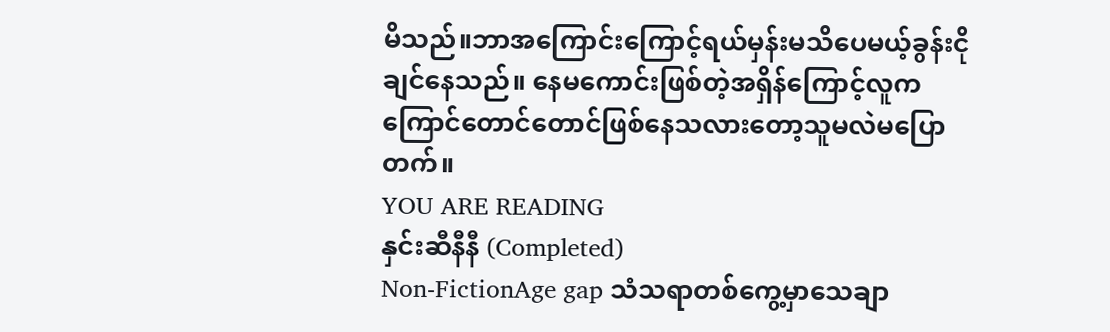မိသည်။ဘာအကြောင်းကြောင့်ရယ်မှန်းမသိပေမယ့်ခွန်းငိုချင်နေသည်။ နေမကောင်းဖြစ်တဲ့အရှိန်ကြောင့်လူကကြောင်တောင်တောင်ဖြစ်နေသလားတော့သူမလဲမပြောတက်။
YOU ARE READING
နှင်းဆီနီနီ (Completed)
Non-FictionAge gap သံသရာတစ်ကွေ့မှာသေချာ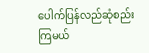ပေါက်ပြန်လည်ဆုံစည်းကြမယ်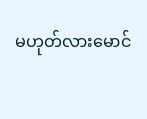မဟုတ်လားမောင်